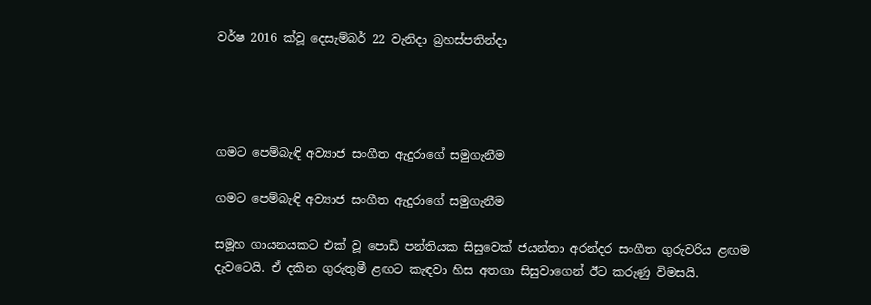වර්ෂ 2016 ක්වූ දෙසැම්බර් 22 වැනිදා බ්‍රහස්පතින්දා




ගමට පෙම්බැඳි අව්‍යාජ සංගීත ඇදුරාගේ සමුගැනීම

ගමට පෙම්බැඳි අව්‍යාජ සංගීත ඇදුරාගේ සමුගැනීම

සමූහ ගායනයකට එක් වූ පොඩි පන්තියක සිසුවෙක් ජයන්තා අරන්දර සංගීත ගුරුවරිය ළඟම දැවටෙයි. ඒ දකින ගුරුතුමී ළඟට කැඳවා හිස අතගා සිසුවාගෙන් ඊට කරුණු විමසයි.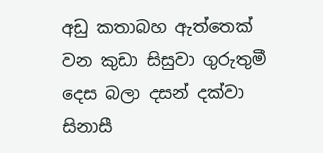අඩු කතාබහ ඇත්තෙක් වන කුඩා සිසුවා ගුරුතුමී දෙස බලා දසන් දක්වා සිනාසී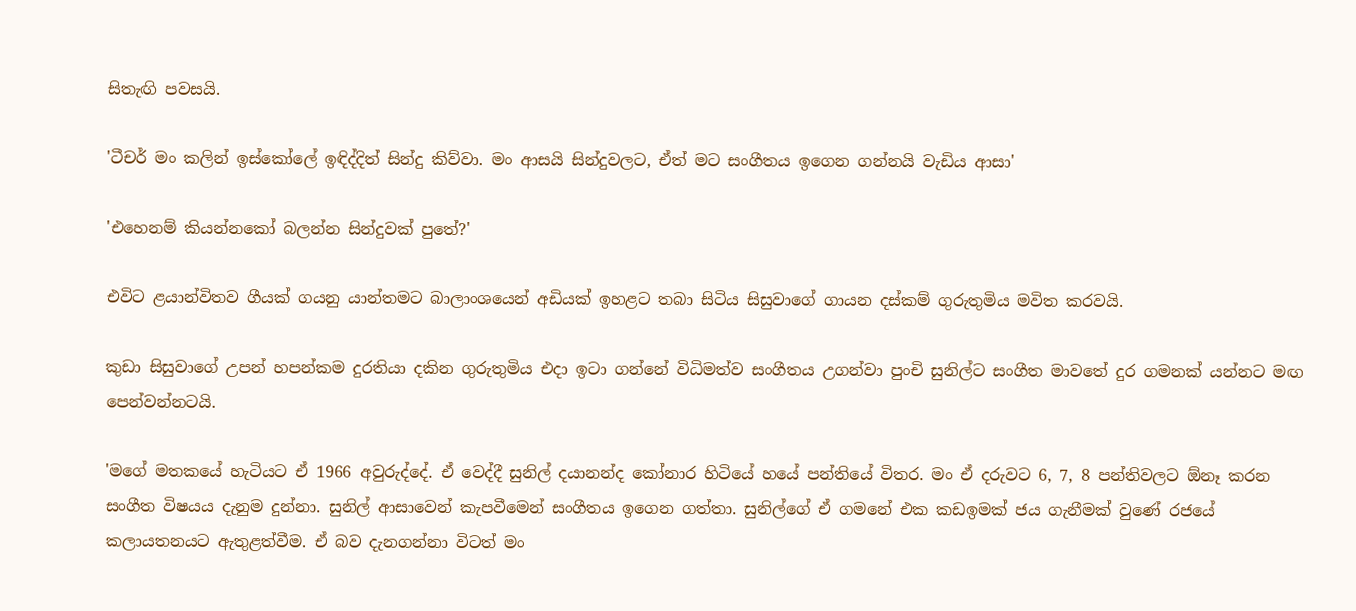සිතැඟි පවසයි.

'ටීචර් මං කලින් ඉස්කෝලේ ඉඳිද්දිත් සින්දු කිව්වා. මං ආසයි සින්දුවලට, ඒත් මට සංගීතය ඉගෙන ගන්නයි වැඩිය ආසා'

'එහෙනම් කියන්නකෝ බලන්න සින්දුවක් පුතේ?'

එවිට ළයාන්විතව ගීයක් ගයනු යාන්තමට බාලාංශයෙන් අඩියක් ඉහළට තබා සිටිය සිසුවාගේ ගායන දස්කම් ගුරුතුමිය මවිත කරවයි.

කුඩා සිසුවාගේ උපන් හපන්කම දුරතියා දකින ගුරුතුමිය එදා ඉටා ගන්නේ විධිමත්ව සංගීතය උගන්වා පුංචි සුනිල්ට සංගීත මාවතේ දුර ගමනක් යන්නට මඟ පෙන්වන්නටයි.

'මගේ මතකයේ හැටියට ඒ 1966 අවුරුද්දේ. ඒ වෙද්දී සුනිල් දයානන්ද කෝනාර හිටියේ හයේ පන්තියේ විතර. මං ඒ දරුවට 6, 7, 8 පන්තිවලට ඕනෑ කරන සංගීත විෂයය දැනුම දුන්නා. සුනිල් ආසාවෙන් කැපවීමෙන් සංගීතය ඉගෙන ගත්තා. සුනිල්ගේ ඒ ගමනේ එක කඩඉමක් ජය ගැනීමක් වුණේ රජයේ කලායතනයට ඇතුළත්වීම. ඒ බව දැනගන්නා විටත් මං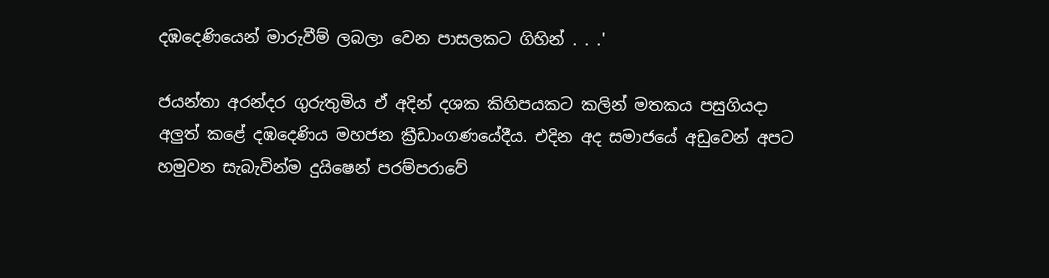දඹදෙණියෙන් මාරුවීම් ලබලා වෙන පාසලකට ගිහින් . . .'

ජයන්තා අරන්දර ගුරුතුමිය ඒ අදින් දශක කිහිපයකට කලින් මතකය පසුගියදා අලුත් කළේ දඹදෙණිය මහජන ක්‍රීඩාංගණයේදීය. එදින අද සමාජයේ අඩුවෙන් අපට හමුවන සැබැවින්ම දුයිෂෙන් පරම්පරාවේ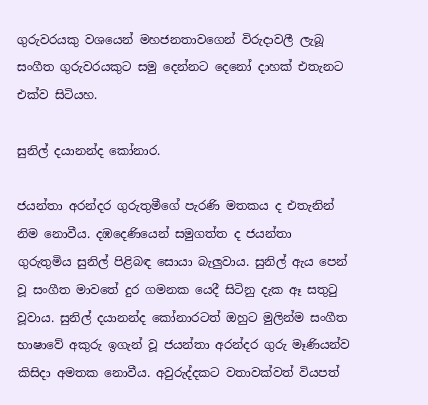ගුරුවරයකු වශයෙන් මහජනතාවගෙන් විරුදාවලී ලැබූ සංගීත ගුරුවරයකුට සමු දෙන්නට දෙනෝ දාහක් එතැනට එක්ව සිටියහ.

සුනිල් දයානන්ද කෝනාර.

ජයන්තා අරන්දර ගුරුතුමීගේ පැරණි මතකය ද එතැනින් නිම නොවීය. දඹදෙණියෙන් සමුගත්ත ද ජයන්තා ගුරුතුමිය සුනිල් පිළිබඳ සොයා බැලුවාය. සුනිල් ඇය පෙන් වූ සංගීත මාවතේ දුර ගමනක යෙදී සිටිනු දැක ඈ සතුටු වූවාය. සුනිල් දයානන්ද කෝනාරටත් ඔහුට මුලින්ම සංගීත භාෂාවේ අකුරු ඉගැන් වූ ජයන්තා අරන්දර ගුරු මෑණියන්ව කිසිදා අමතක නොවීය. අවුරුද්දකට වතාවක්වත් වියපත්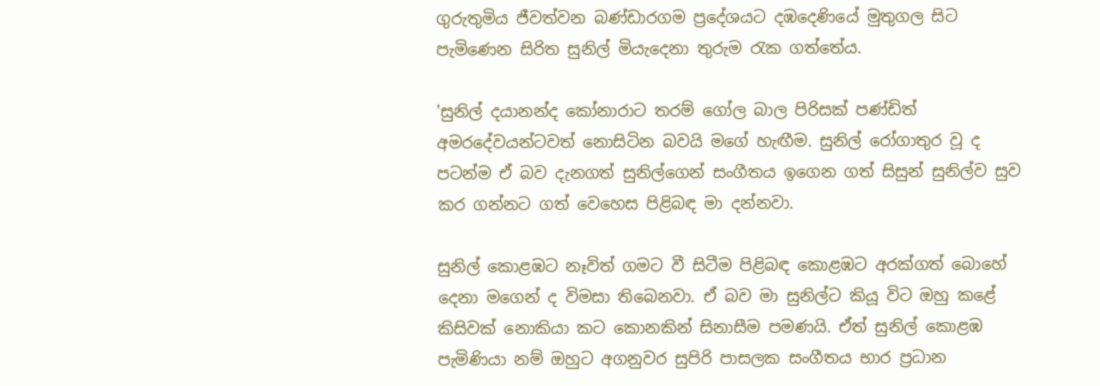ගුරුතුමිය ජීවත්වන බණ්ඩාරගම ප්‍රදේශයට දඹදෙණියේ මුතුගල සිට පැමිණෙන සිරිත සුනිල් මියැදෙනා තුරුම රැක ගත්තේය.

'සුනිල් දයානන්ද කෝනාරාට තරම් ගෝල බාල පිරිසක් පණ්ඩිත් අමරදේවයන්ටවත් නොසිටින බවයි මගේ හැඟීම. සුනිල් රෝගාතුර වූ ද පටන්ම ඒ බව දැනගත් සුනිල්ගෙන් සංගීතය ඉගෙන ගත් සිසුන් සුනිල්ව සුව කර ගන්නට ගත් වෙහෙස පිළිබඳ මා දන්නවා.

සුනිල් කොළඹට නෑවිත් ගමට වී සිටීම පිළිබඳ කොළඹට අරක්ගත් බොහේ දෙනා මගෙන් ද විමසා තිබෙනවා. ඒ බව මා සුනිල්ට කියූ විට ඔහු කළේ කිසිවක් නොකියා කට කොනකින් සිනාසීම පමණයි. ඒත් සුනිල් කොළඹ පැමිණියා නම් ඔහුට අගනුවර සුපිරි පාසලක සංගීතය භාර ප්‍රධාන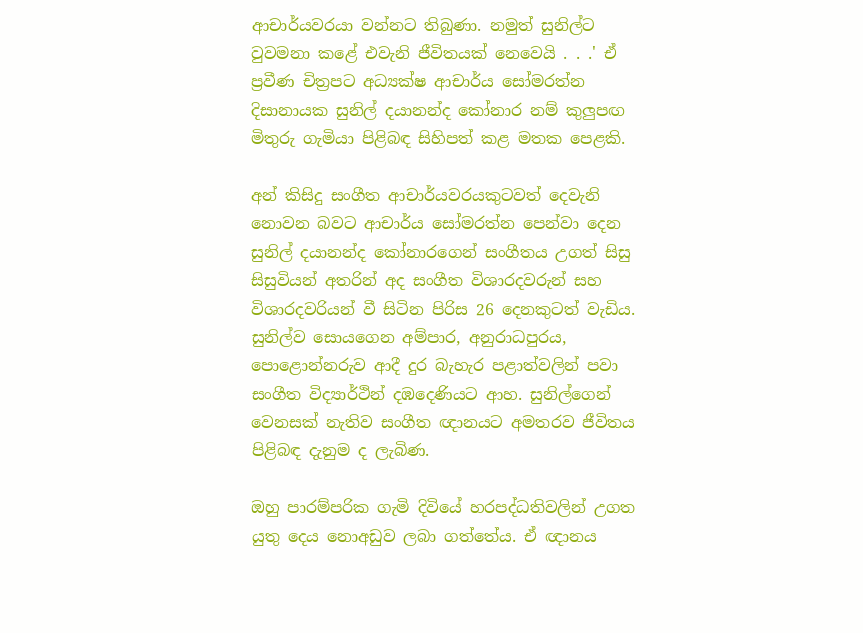ආචාර්යවරයා වන්නට තිබුණා. නමුත් සුනිල්ට වුවමනා කළේ එවැනි ජීවිතයක් නෙවෙයි . . .' ඒ ප්‍රවීණ චිත්‍රපට අධ්‍යක්ෂ ආචාර්ය සෝමරත්න දිසානායක සුනිල් දයානන්ද කෝනාර නම් කුලුපඟ මිතුරු ගැමියා පිළිබඳ සිහිපත් කළ මතක පෙළකි.

අන් කිසිදු සංගීත ආචාර්යවරයකුටවත් දෙවැනි නොවන බවට ආචාර්ය සෝමරත්න පෙන්වා දෙන සුනිල් දයානන්ද කෝනාරගෙන් සංගීතය උගත් සිසු සිසුවියන් අතරින් අද සංගීත විශාරදවරුන් සහ විශාරදවරියන් වී සිටින පිරිස 26 දෙනකුටත් වැඩිය. සුනිල්ව සොයගෙන අම්පාර, අනුරාධපුරය, පොළොන්නරුව ආදී දුර බැහැර පළාත්වලින් පවා සංගීත විද්‍යාර්ථින් දඹදෙණියට ආහ. සුනිල්ගෙන් වෙනසක් නැතිව සංගීත ඥානයට අමතරව ජීවිතය පිළිබඳ දැනුම ද ලැබිණ.

ඔහු පාරම්පරික ගැමි දිවියේ හරපද්ධතිවලින් උගත යුතු දෙය නොඅඩුව ලබා ගත්තේය. ඒ ඥානය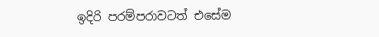ඉදිරි පරම්පරාවටත් එසේම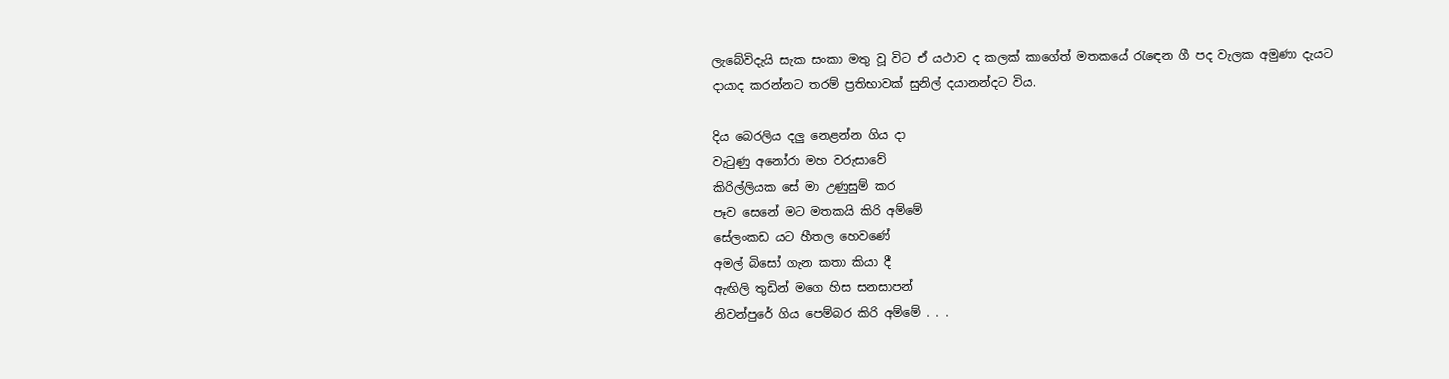ලැබේවිදැයි සැක සංකා මතු වූ විට ඒ යථාව ද කලක් කාගේත් මතකයේ රැඳෙන ගී පද වැලක අමුණා දැයට දායාද කරන්නට තරම් ප්‍රතිභාවක් සුනිල් දයානන්දට විය.

දිය බෙරලිය දලු නෙළන්න ගිය දා
වැටුණු අනෝරා මහ වරුසාවේ
කිරිල්ලියක සේ මා උණුසුම් කර
පෑව සෙනේ මට මතකයි කිරි අම්මේ
සේලංකඩ යට හීතල හෙවණේ
අමල් බිසෝ ගැන කතා කියා දී
ඇඟිලි තුඩින් මගෙ හිස සනසාපන්
නිවන්පුරේ ගිය පෙම්බර කිරි අම්මේ . . .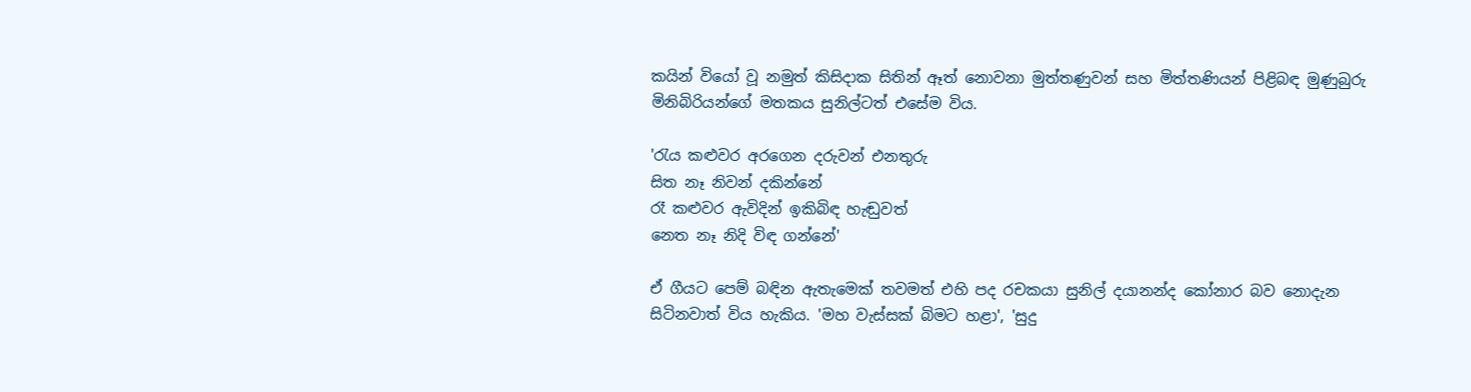කයින් වියෝ වූ නමුත් කිසිදාක සිතින් ඈත් නොවනා මුත්තණුවන් සහ මිත්තණියන් පිළිබඳ මුණුබුරු මිනිබිරියන්ගේ මතකය සුනිල්ටත් එසේම විය.

'රැය කළුවර අරගෙන දරුවන් එනතුරු
සිත නෑ නිවන් දකින්නේ
රෑ කළුවර ඇවිදින් ඉකිබිඳ හැඬුවත්
නෙත නෑ නිදි විඳ ගන්නේ'

ඒ ගීයට පෙම් බඳින ඇතැමෙක් තවමත් එහි පද රචකයා සුනිල් දයානන්ද කෝනාර බව නොදැන සිටිනවාත් විය හැකිය. 'මහ වැස්සක් බිමට හළා', 'සුදු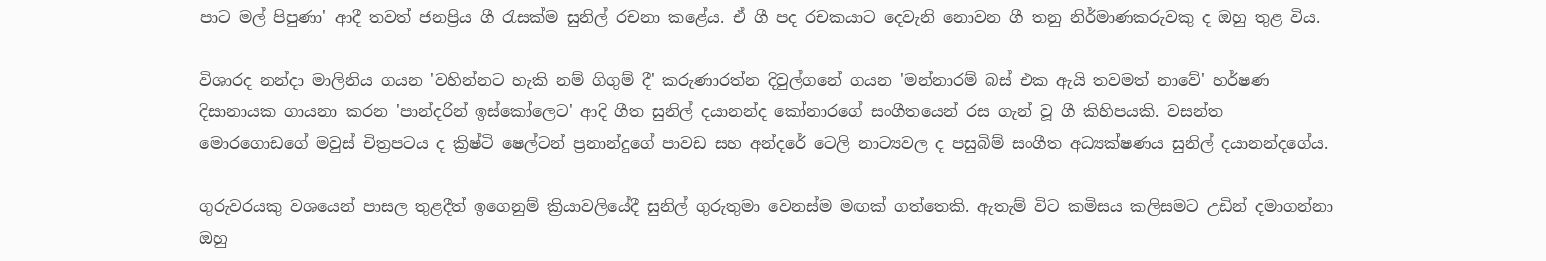පාට මල් පිපුණා' ආදී තවත් ජනප්‍රිය ගී රැසක්ම සුනිල් රචනා කළේය. ඒ ගී පද රචකයාට දෙවැනි නොවන ගී තනු නිර්මාණකරුවකු ද ඔහු තුළ විය.

විශාරද නන්දා මාලිනිය ගයන 'වහින්නට හැකි නම් ගිගුම් දී' කරුණාරත්න දිවුල්ගනේ ගයන 'මන්නාරම් බස් එක ඇයි තවමත් නාවේ' හර්ෂණ දිසානායක ගායනා කරන 'පාන්දරින් ඉස්කෝලෙට' ආදි ගීත සුනිල් දයානන්ද කෝනාරගේ සංගීතයෙන් රස ගැන් වූ ගී කිහිපයකි. වසන්ත මොරගොඩගේ මවුස් චිත්‍රපටය ද ක්‍රිෂ්ටි ෂෙල්ටන් ප්‍රනාන්දුගේ පාවඩ සහ අන්දරේ ටෙලි නාට්‍යවල ද පසුබිම් සංගීත අධ්‍යක්ෂණය සුනිල් දයානන්දගේය.

ගුරුවරයකු වශයෙන් පාසල තුළදීත් ඉගෙනුම් ක්‍රියාවලියේදී සුනිල් ගුරුතුමා වෙනස්ම මඟක් ගත්තෙකි. ඇතැම් විට කමිසය කලිසමට උඩින් දමාගන්නා ඔහු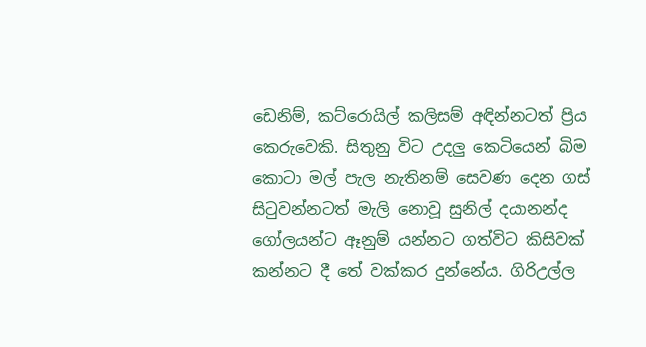ඩෙනිම්, කට්රොයිල් කලිසම් අඳින්නටත් ප්‍රිය කෙරුවෙකි. සිතුනු විට උදලු කෙටියෙන් බිම කොටා මල් පැල නැතිනම් සෙවණ දෙන ගස් සිටුවන්නටත් මැලි නොවූ සුනිල් දයානන්ද ගෝලයන්ට ඈනුම් යන්නට ගත්විට කිසිවක් කන්නට දී තේ වක්කර දුන්නේය. ගිරිඋල්ල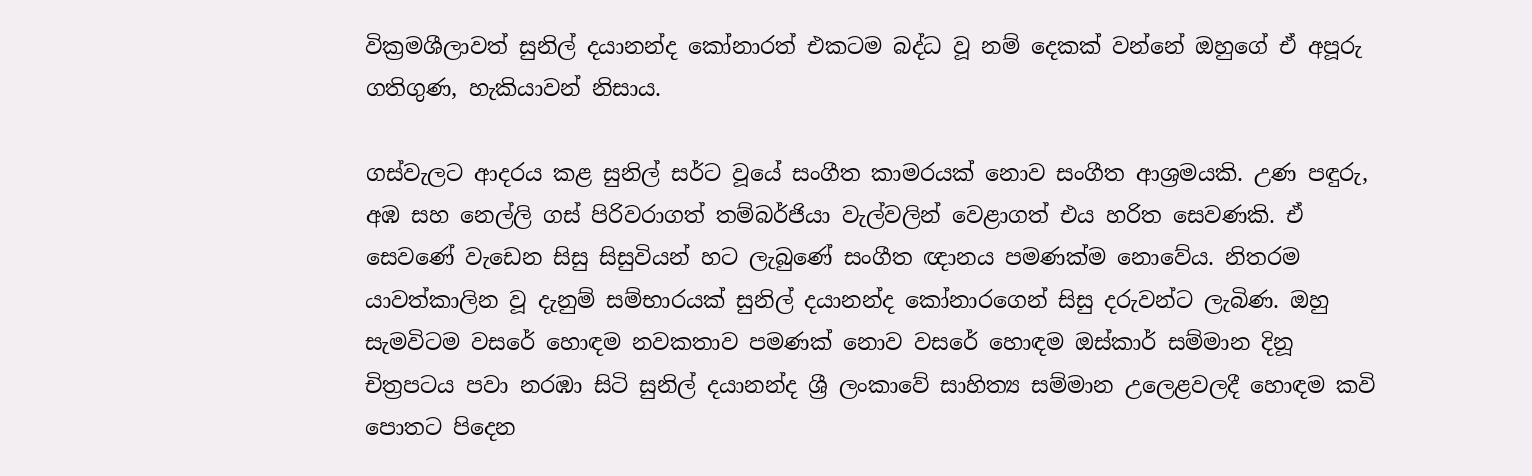වික්‍රමශීලාවත් සුනිල් දයානන්ද කෝනාරත් එකටම බද්ධ වූ නම් දෙකක් වන්නේ ඔහුගේ ඒ අපූරු ගතිගුණ, හැකියාවන් නිසාය.

ගස්වැලට ආදරය කළ සුනිල් සර්ට වූයේ සංගීත කාමරයක් නොව සංගීත ආශ්‍රමයකි. උණ පඳුරු, අඹ සහ නෙල්ලි ගස් පිරිවරාගත් තම්බර්ජියා වැල්වලින් වෙළාගත් එය හරිත සෙවණකි. ඒ සෙවණේ වැඩෙන සිසු සිසුවියන් හට ලැබුණේ සංගීත ඥානය පමණක්ම නොවේය. නිතරම යාවත්කාලින වූ දැනුම් සම්භාරයක් සුනිල් දයානන්ද කෝනාරගෙන් සිසු දරුවන්ට ලැබිණ. ඔහු සැමවිටම වසරේ හොඳම නවකතාව පමණක් නොව වසරේ හොඳම ඔස්කාර් සම්මාන දිනූ චිත්‍රපටය පවා නරඹා සිටි සුනිල් දයානන්ද ශ්‍රී ලංකාවේ සාහිත්‍ය සම්මාන උලෙළවලදී හොඳම කවි පොතට පිදෙන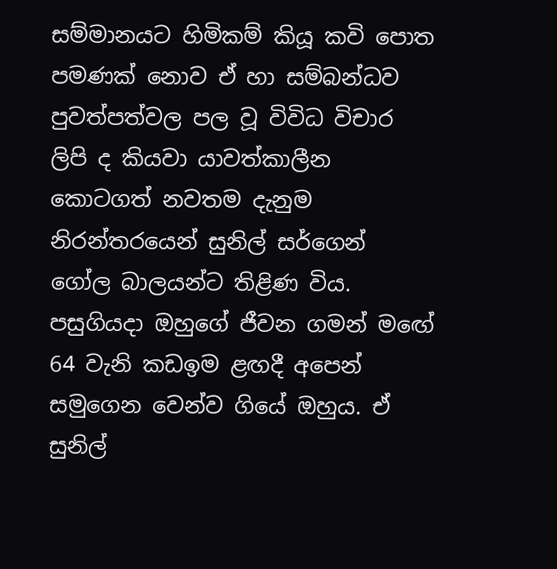සම්මානයට හිමිකම් කියූ කවි පොත පමණක් නොව ඒ හා සම්බන්ධව පුවත්පත්වල පල වූ විවිධ විචාර ලිපි ද කියවා යාවත්කාලීන කොටගත් නවතම දැනුම නිරන්තරයෙන් සුනිල් සර්ගෙන් ගෝල බාලයන්ට තිළිණ විය. පසුගියදා ඔහුගේ ජීවන ගමන් මඟේ 64 වැනි කඩඉම ළඟදී අපෙන් සමුගෙන වෙන්ව ගියේ ඔහුය. ඒ සුනිල්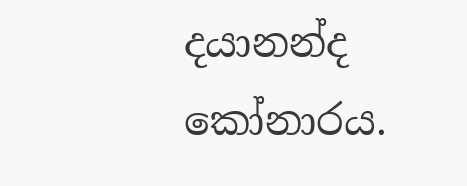දයානන්ද කෝනාරය.